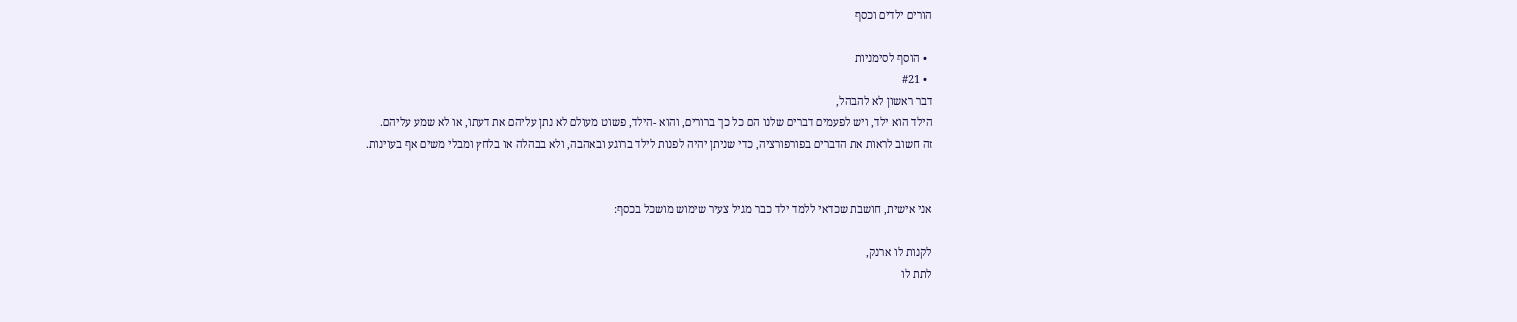הורים ילדים וכסף

  • הוסף לסימניות
  • #21
דבר ראשון לא להבהל,
הילד הוא ילד, ויש לפעמים דברים שלנו הם כל כך ברורים, והוא -הילד, פשוט מעולם לא נתן עליהם את דעתו, או לא שמע עליהם.
זה חשוב לראות את הדברים בפורפורציה, כדי שניתן יהיה לפנות לילד ברוגע ובאהבה, ולא בבהלה או בלחץ ומבלי משים אף בעוינות.


אני אישית, חושבת שכדאי ללמד ילד כבר מגיל צעיר שימוש מושכל בכסף:

לקנות לו ארנק,
לתת לו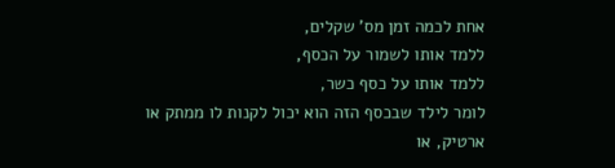אחת לכמה זמן מס' שקלים,
ללמד אותו לשמור על הכסף,
ללמד אותו על כסף כשר,
לומר לילד שבכסף הזה הוא יכול לקנות לו ממתק או ארטיק, או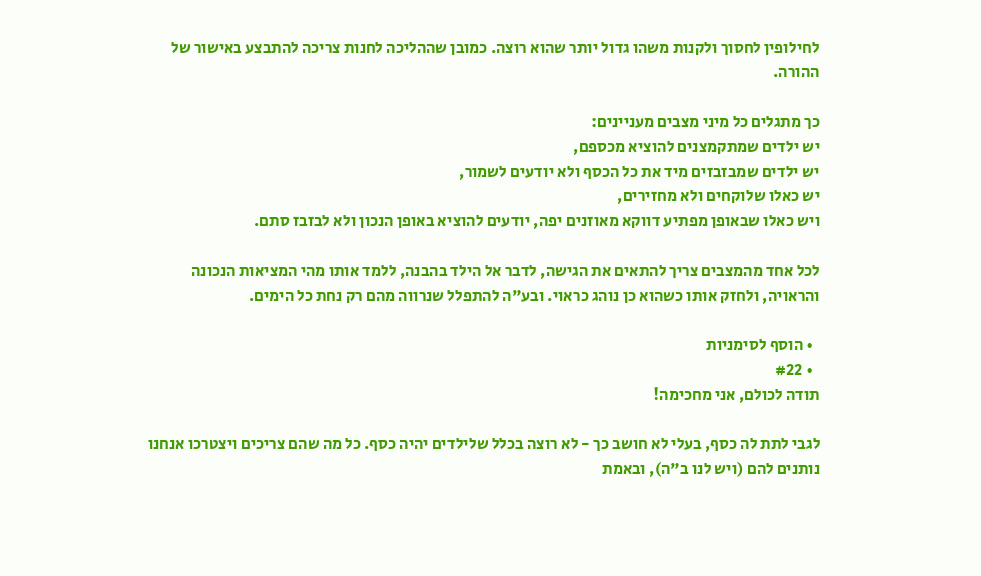לחילופין לחסוך ולקנות משהו גדול יותר שהוא רוצה. כמובן שההליכה לחנות צריכה להתבצע באישור של ההורה.

כך מתגלים כל מיני מצבים מעניינים:
יש ילדים שמתקמצנים להוציא מכספם,
יש ילדים שמבזבזים מיד את כל הכסף ולא יודעים לשמור,
יש כאלו שלוקחים ולא מחזירים,
ויש כאלו שבאופן מפתיע דווקא מאוזנים יפה, יודעים להוציא באופן הנכון ולא לבזבז סתם.

לכל אחד מהמצבים צריך להתאים את הגישה, לדבר אל הילד בהבנה, ללמד אותו מהי המציאות הנכונה והראויה, ולחזק אותו כשהוא כן נוהג כראוי. ובע"ה להתפלל שנרווה מהם רק נחת כל הימים.

  • הוסף לסימניות
  • #22
תודה לכולם, אני מחכימה!

לגבי לתת לה כסף, בעלי לא חושב כך - לא רוצה בכלל שלילדים יהיה כסף. כל מה שהם צריכים ויצטרכו אנחנו נותנים להם (ויש לנו ב"ה), ובאמת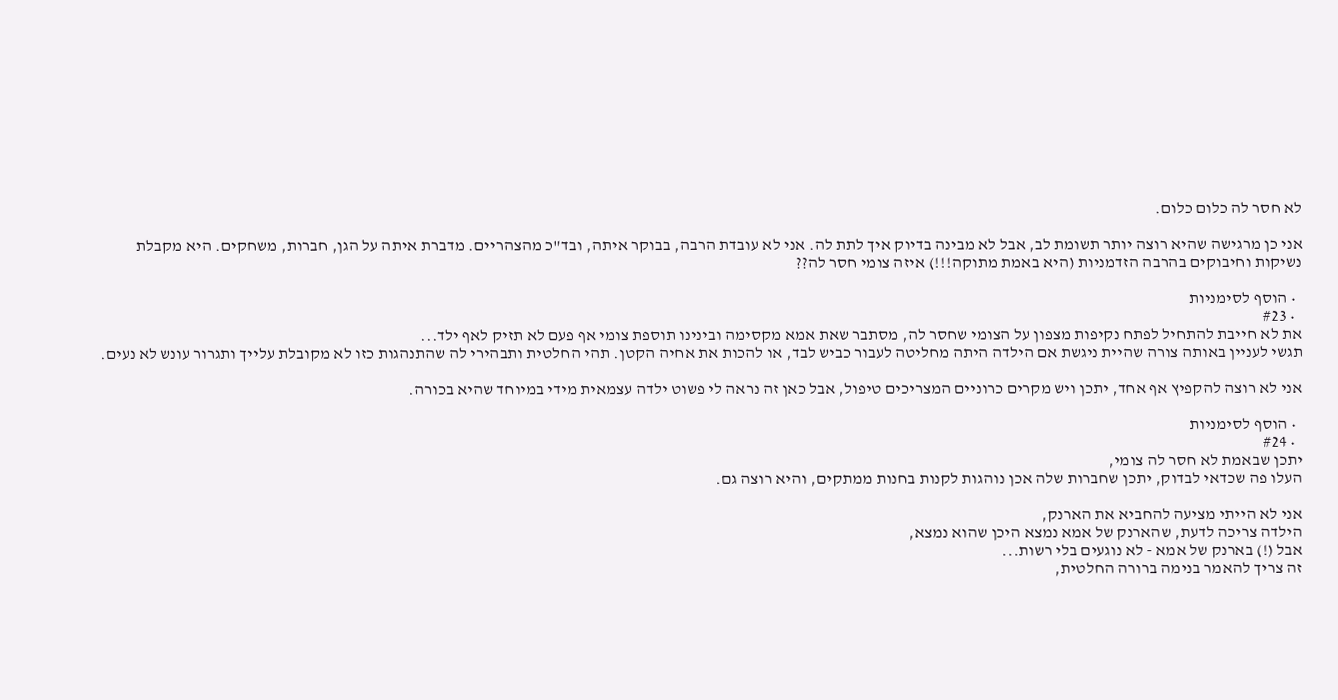לא חסר לה כלום כלום.

אני כן מרגישה שהיא רוצה יותר תשומת לב, אבל לא מבינה בדיוק איך לתת לה. אני לא עובדת הרבה, בבוקר איתה, ובד"כ מהצהריים. מדברת איתה על הגן, חברות, משחקים. היא מקבלת נשיקות וחיבוקים בהרבה הזדמניות (היא באמת מתוקה!!!) איזה צומי חסר לה??

  • הוסף לסימניות
  • #23
את לא חייבת להתחיל לפתח נקיפות מצפון על הצומי שחסר לה, מסתבר שאת אמא מקסימה ובינינו תוספת צומי אף פעם לא תזיק לאף ילד...
תגשי לעניין באותה צורה שהיית ניגשת אם הילדה היתה מחליטה לעבור כביש לבד, או להכות את אחיה הקטן. תהי החלטית ותבהירי לה שהתנהגות כזו לא מקובלת עלייך ותגרור עונש לא נעים.

אני לא רוצה להקפיץ אף אחד, יתכן ויש מקרים כרוניים המצריכים טיפול, אבל כאן זה נראה לי פשוט ילדה עצמאית מידי במיוחד שהיא בכורה.

  • הוסף לסימניות
  • #24
יתכן שבאמת לא חסר לה צומי,
העלו פה שכדאי לבדוק, יתכן שחברות שלה אכן נוהגות לקנות בחנות ממתקים, והיא רוצה גם.

אני לא הייתי מציעה להחביא את הארנק,
הילדה צריכה לדעת, שהארנק של אמא נמצא היכן שהוא נמצא,
אבל (!) בארנק של אמא - לא נוגעים בלי רשות...
זה צריך להאמר בנימה ברורה החלטית,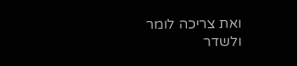ואת צריכה לומר ולשדר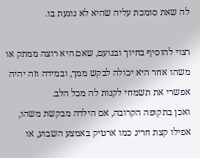לה שאת סומכת עליה שהיא לא נוגעת בו.

רצוי להוסיף בחיוך ובנועם, שאם היא רוצה ממתק או משהו אחר היא יכולה לבקש ממך, ובמידה וזה יהיה אפשרי את תשמחי לקנות לה מכל הלב.
ואכן בתקופה הקרובה, אם הילדה מבקשת משהו, אפילו קצת חריג כמו ארטיק באמצע השבוע, או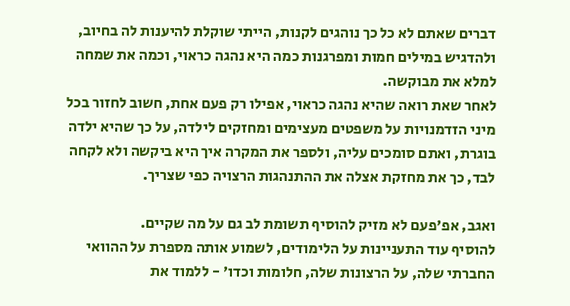דברים שאתם לא כל כך נוהגים לקנות, הייתי שוקלת להיענות לה בחיוב, ולהדגיש במילים חמות ומפרגנות כמה היא נהגה כראוי, וכמה את שמחה למלא את מבוקשה.
לאחר שאת רואה שהיא נהגה כראוי, אפילו רק פעם אחת, חשוב לחזור בכל מיני הזדמנויות על משפטים מעצימים ומחזקים לילדה, על כך שהיא ילדה בוגרת, ואתם סומכים עליה, ולספר את המקרה איך היא ביקשה ולא לקחה לבד, כך את מחזקת אצלה את ההתנהגות הרצויה כפי שצריך.

ואגב, אפ'פעם לא מזיק להוסיף תשומת לב גם על מה שקיים.
להוסיף עוד התעניינות על הלימודים, לשמוע אותה מספרת על ההוואי החברתי שלה, על הרצונות שלה, חלומות וכדו' - ללמוד את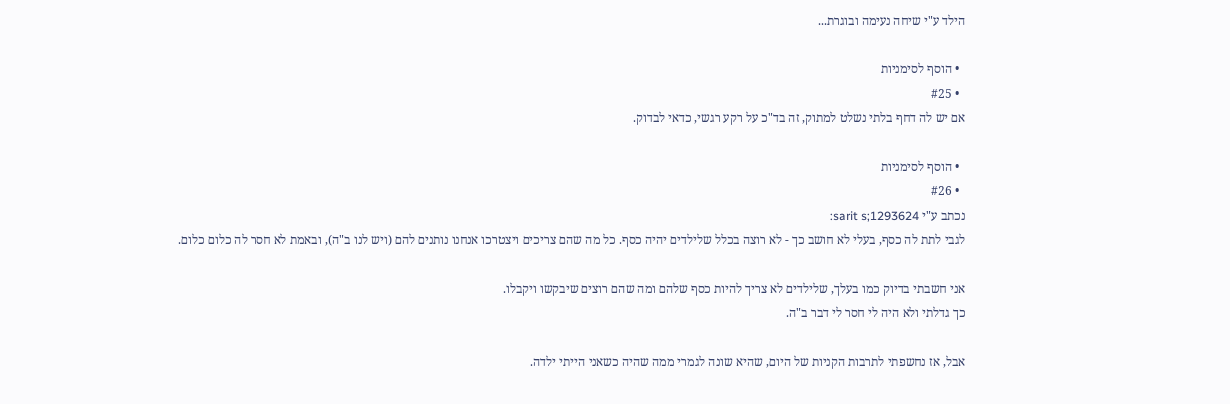הילד ע"י שיחה נעימה ובוגרת...

  • הוסף לסימניות
  • #25
אם יש לה דחף בלתי נשלט למתוק, זה בד"כ על רקע רגשי, כדאי לבדוק.

  • הוסף לסימניות
  • #26
נכתב ע"י sarit s;1293624:
לגבי לתת לה כסף, בעלי לא חושב כך - לא רוצה בכלל שלילדים יהיה כסף. כל מה שהם צריכים ויצטרכו אנחנו נותנים להם (ויש לנו ב"ה), ובאמת לא חסר לה כלום כלום.

אני חשבתי בדיוק כמו בעלך, שלילדים לא צריך להיות כסף שלהם ומה שהם רוצים שיבקשו ויקבלו.
כך גדלתי ולא היה לי חסר לי דבר ב"ה.

אבל, אז נחשפתי לתרבות הקניות של היום, שהיא שונה לגמרי ממה שהיה כשאני הייתי ילדה.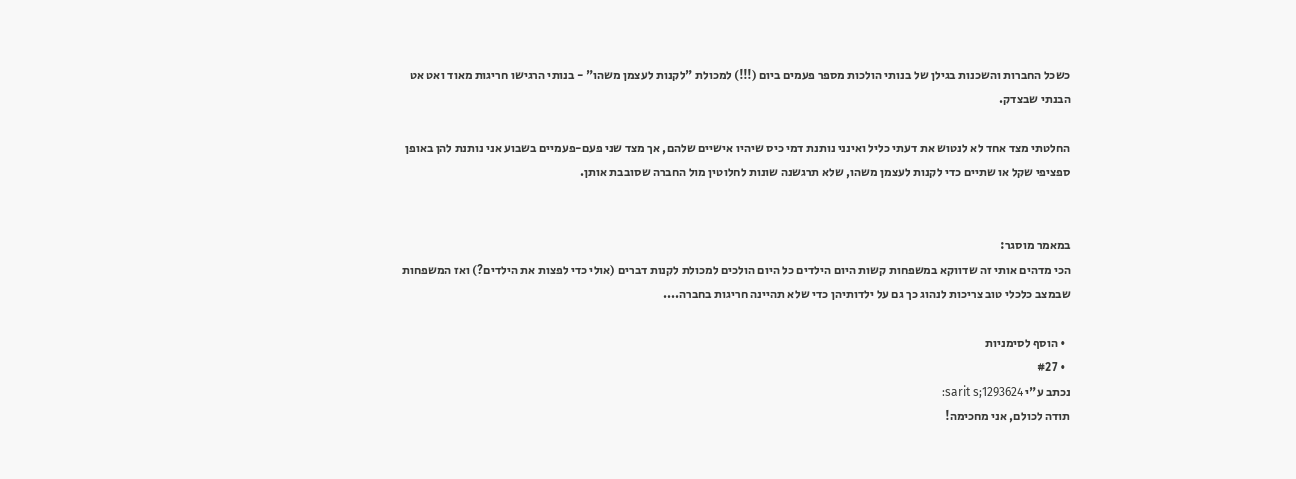כשכל החברות והשכנות בגילן של בנותי הולכות מספר פעמים ביום (!!!) למכולת "לקנות לעצמן משהו" - בנותי הרגישו חריגות מאוד ואט אט הבנתי שבצדק.

החלטתי מצד אחד לא לנטוש את דעתי כליל ואינני נותנת דמי כיס שיהיו אישיים שלהם, אך מצד שני פעם-פעמיים בשבוע אני נותנת להן באופן ספציפי שקל או שתיים כדי לקנות לעצמן משהו, שלא תרגשנה שונות לחלוטין מול החברה שסובבת אותן.


במאמר מוסגר:
הכי מדהים אותי זה שדווקא במשפחות קשות היום הילדים כל היום הולכים למכולת לקנות דברים (אולי כדי לפצות את הילדים?) ואז המשפחות שבמצב כלכלי טוב צריכות לנהוג כך גם על ילדותיהן כדי שלא תהיינה חריגות בחברה....

  • הוסף לסימניות
  • #27
נכתב ע"י sarit s;1293624:
תודה לכולם, אני מחכימה!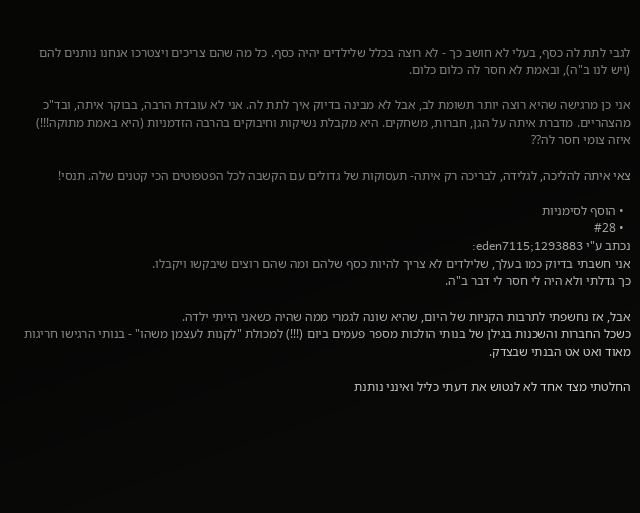לגבי לתת לה כסף, בעלי לא חושב כך - לא רוצה בכלל שלילדים יהיה כסף. כל מה שהם צריכים ויצטרכו אנחנו נותנים להם (ויש לנו ב"ה), ובאמת לא חסר לה כלום כלום.

אני כן מרגישה שהיא רוצה יותר תשומת לב, אבל לא מבינה בדיוק איך לתת לה. אני לא עובדת הרבה, בבוקר איתה, ובד"כ מהצהריים. מדברת איתה על הגן, חברות, משחקים. היא מקבלת נשיקות וחיבוקים בהרבה הזדמניות (היא באמת מתוקה!!!) איזה צומי חסר לה??

צאי איתה להליכה, לגלידה, לבריכה רק איתה- תעסוקות של גדולים עם הקשבה לכל הפטפוטים הכי קטנים שלה. תנסי!

  • הוסף לסימניות
  • #28
נכתב ע"י eden7115;1293883:
אני חשבתי בדיוק כמו בעלך, שלילדים לא צריך להיות כסף שלהם ומה שהם רוצים שיבקשו ויקבלו.
כך גדלתי ולא היה לי חסר לי דבר ב"ה.

אבל, אז נחשפתי לתרבות הקניות של היום, שהיא שונה לגמרי ממה שהיה כשאני הייתי ילדה.
כשכל החברות והשכנות בגילן של בנותי הולכות מספר פעמים ביום (!!!) למכולת "לקנות לעצמן משהו" - בנותי הרגישו חריגות מאוד ואט אט הבנתי שבצדק.

החלטתי מצד אחד לא לנטוש את דעתי כליל ואינני נותנת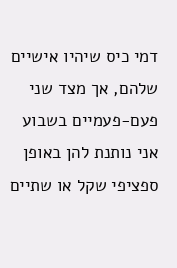דמי כיס שיהיו אישיים שלהם, אך מצד שני פעם-פעמיים בשבוע אני נותנת להן באופן ספציפי שקל או שתיים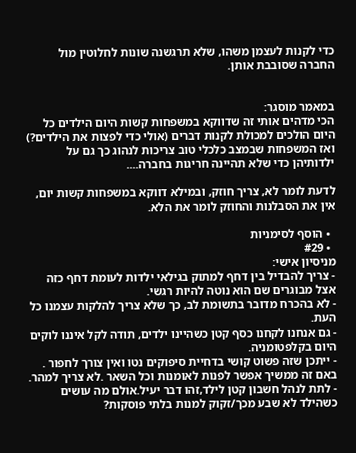כדי לקנות לעצמן משהו, שלא תרגשנה שונות לחלוטין מול החברה שסובבת אותן.


במאמר מוסגר:
הכי מדהים אותי זה שדווקא במשפחות קשות היום הילדים כל היום הולכים למכולת לקנות דברים (אולי כדי לפצות את הילדים?) ואז המשפחות שבמצב כלכלי טוב צריכות לנהוג כך גם על ילדותיהן כדי שלא תהיינה חריגות בחברה....

לדעת לומר לא, צריך חוזק, ובמילא דווקא במשפחות קשות יום, אין את הסבלנות והחוזק לומר את הלא.

  • הוסף לסימניות
  • #29
מניסיון אישי:
- צריך להבדיל בין דחף למתוק בגילאי ילדות לעומת דחף כזה אצל מבוגרים שם הוא נוטה להיות רגשי.
- לא בהכרח מדובר בתשומת לב, כך שלא צריך להלקות עצמנו כל העת.
- גם אנחנו לקחנו כסף קטן כשהיינו ילדים, תודה לקל איננו לוקים היום בקלפטומניה.
- ייתכן שזה פשוט קושי בדחיית סיפוקים נטו ואין צורך לחפור . באם זה ממשיך אפשר לפנות לאומנות וכל השאר .לא צריך למהר.
- לתת לנהל חשבון קטן לילד,זהו דבר יעיל.אולם מה עושים כשהילד לא שבע מכך/זקוק למנות בלתי פוסקות?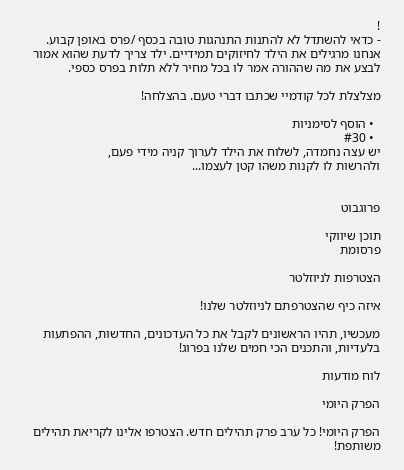!
- כדאי להשתדל לא להתנות התנהגות טובה בכסף /פרס באופן קבוע. אנחנו מרגילים את הילד לחיזוקים תמידיים. ילד צריך לדעת שהוא אמור לבצע את מה שההורה אמר לו בכל מחיר ללא תלות בפרס כספי.

מצלצלת לכל קודמיי שכתבו דברי טעם. בהצלחה!

  • הוסף לסימניות
  • #30
יש עצה נחמדה, לשלוח את הילד לערוך קניה מידי פעם,
ולהרשות לו לקנות משהו קטן לעצמו...


פרוגבוט

תוכן שיווקי
פרסומת

הצטרפות לניוזלטר

איזה כיף שהצטרפתם לניוזלטר שלנו!

מעכשיו, תהיו הראשונים לקבל את כל העדכונים, החדשות, ההפתעות בלעדיות, והתכנים הכי חמים שלנו בפרוג!

לוח מודעות

הפרק היומי

הפרק היומי! כל ערב פרק תהילים חדש. הצטרפו אלינו לקריאת תהילים משותפת!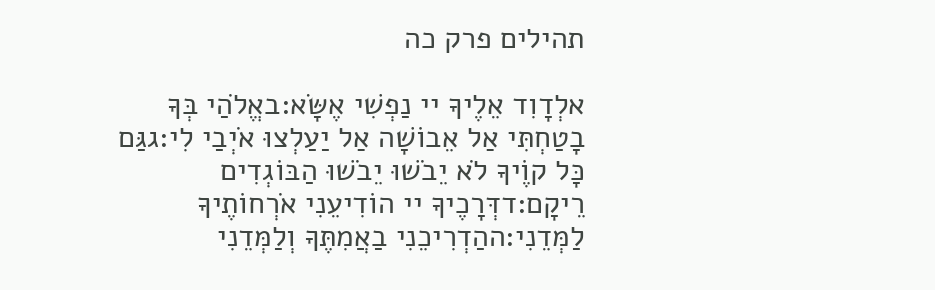תהילים פרק כה

אלְדָוִד אֵלֶיךָ יי נַפְשִׁי אֶשָּׂא:באֱלֹהַי בְּךָ בָטַחְתִּי אַל אֵבוֹשָׁה אַל יַעַלְצוּ אֹיְבַי לִי:גגַּם כָּל קוֶֹיךָ לֹא יֵבֹשׁוּ יֵבֹשׁוּ הַבּוֹגְדִים רֵיקָם:דדְּרָכֶיךָ יי הוֹדִיעֵנִי אֹרְחוֹתֶיךָ לַמְּדֵנִי:ההַדְרִיכֵנִי בַאֲמִתֶּךָ וְלַמְּדֵנִי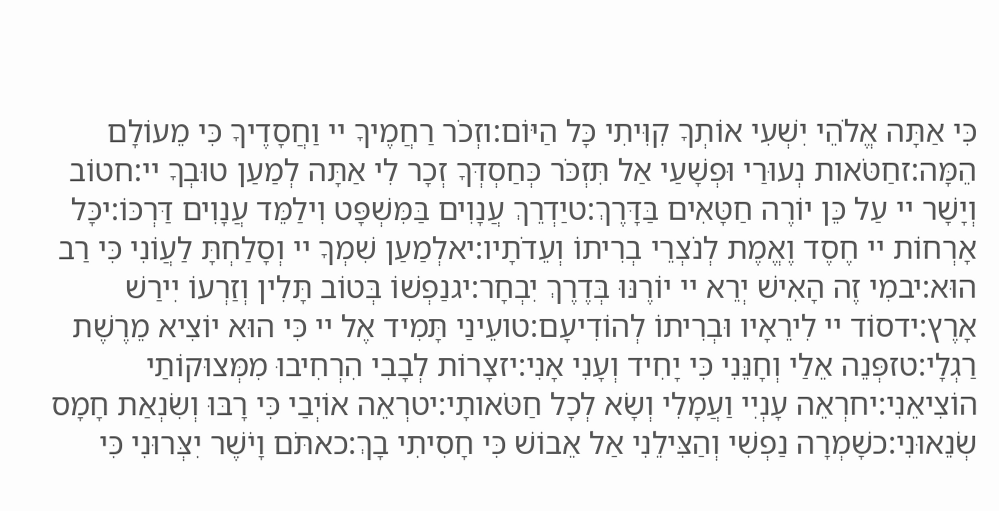כִּי אַתָּה אֱלֹהֵי יִשְׁעִי אוֹתְךָ קִוִּיתִי כָּל הַיּוֹם:וזְכֹר רַחֲמֶיךָ יי וַחֲסָדֶיךָ כִּי מֵעוֹלָם הֵמָּה:זחַטֹּאות נְעוּרַי וּפְשָׁעַי אַל תִּזְכֹּר כְּחַסְדְּךָ זְכָר לִי אַתָּה לְמַעַן טוּבְךָ יי:חטוֹב וְיָשָׁר יי עַל כֵּן יוֹרֶה חַטָּאִים בַּדָּרֶךְ:טיַדְרֵךְ עֲנָוִים בַּמִּשְׁפָּט וִילַמֵּד עֲנָוִים דַּרְכּוֹ:יכָּל אָרְחוֹת יי חֶסֶד וֶאֱמֶת לְנֹצְרֵי בְרִיתוֹ וְעֵדֹתָיו:יאלְמַעַן שִׁמְךָ יי וְסָלַחְתָּ לַעֲוֹנִי כִּי רַב הוּא:יבמִי זֶה הָאִישׁ יְרֵא יי יוֹרֶנּוּ בְּדֶרֶךְ יִבְחָר:יגנַפְשׁוֹ בְּטוֹב תָּלִין וְזַרְעוֹ יִירַשׁ אָרֶץ:ידסוֹד יי לִירֵאָיו וּבְרִיתוֹ לְהוֹדִיעָם:טועֵינַי תָּמִיד אֶל יי כִּי הוּא יוֹצִיא מֵרֶשֶׁת רַגְלָי:טזפְּנֵה אֵלַי וְחָנֵּנִי כִּי יָחִיד וְעָנִי אָנִי:יזצָרוֹת לְבָבִי הִרְחִיבוּ מִמְּצוּקוֹתַי הוֹצִיאֵנִי:יחרְאֵה עָנְיִי וַעֲמָלִי וְשָׂא לְכָל חַטֹּאותָי:יטרְאֵה אוֹיְבַי כִּי רָבּוּ וְשִׂנְאַת חָמָס שְׂנֵאוּנִי:כשָׁמְרָה נַפְשִׁי וְהַצִּילֵנִי אַל אֵבוֹשׁ כִּי חָסִיתִי בָךְ:כאתֹּם וָיֹשֶׁר יִצְּרוּנִי כִּי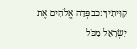קִוִּיתִיךָ:כבפְּדֵה אֱלֹהִים אֶת יִשְׂרָאֵל מִכֹּל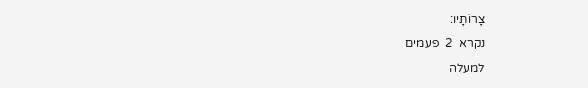צָרוֹתָיו:
נקרא  2  פעמים
למעלה